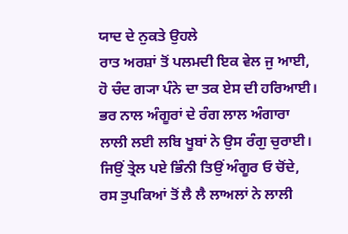ਯਾਦ ਦੇ ਨੁਕਤੇ ਉਹਲੇ
ਰਾਤ ਅਰਸ਼ਾਂ ਤੋਂ ਪਲਮਦੀ ਇਕ ਵੇਲ ਜੁ ਆਈ,
ਹੋ ਚੰਦ ਗ੍ਯਾ ਪੰਨੇ ਦਾ ਤਕ ਏਸ ਦੀ ਹਰਿਆਈ।
ਭਰ ਨਾਲ ਅੰਗੂਰਾਂ ਦੇ ਰੰਗ ਲਾਲ ਅੰਗਾਰਾ
ਲਾਲੀ ਲਈ ਲਬਿ ਖੂਬਾਂ ਨੇ ਉਸ ਰੰਗੁ ਚੁਰਾਈ।
ਜਿਉਂ ਤ੍ਰੇਲ ਪਏ ਭਿੰਨੀ ਤਿਉਂ ਅੰਗੂਰ ਓ ਚੋਂਦੇ,
ਰਸ ਤੁਪਕਿਆਂ ਤੋਂ ਲੈ ਲੈ ਲਾਅਲਾਂ ਨੇ ਲਾਲੀ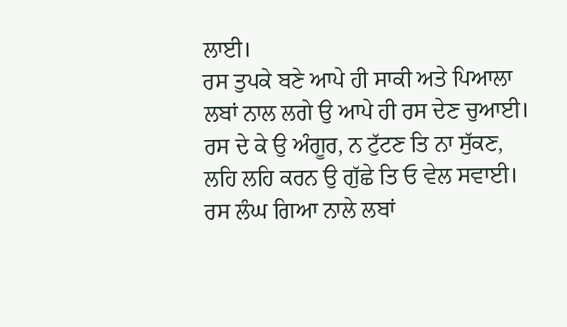ਲਾਈ।
ਰਸ ਤੁਪਕੇ ਬਣੇ ਆਪੇ ਹੀ ਸਾਕੀ ਅਤੇ ਪਿਆਲਾ
ਲਬਾਂ ਨਾਲ ਲਗੇ ਉ ਆਪੇ ਹੀ ਰਸ ਦੇਣ ਚੁਆਈ।
ਰਸ ਦੇ ਕੇ ਉ ਅੰਗੂਰ, ਨ ਟੁੱਟਣ ਤਿ ਨਾ ਸੁੱਕਣ,
ਲਹਿ ਲਹਿ ਕਰਨ ਉ ਗੁੱਛੇ ਤਿ ਓ ਵੇਲ ਸਵਾਈ।
ਰਸ ਲੰਘ ਗਿਆ ਨਾਲੇ ਲਬਾਂ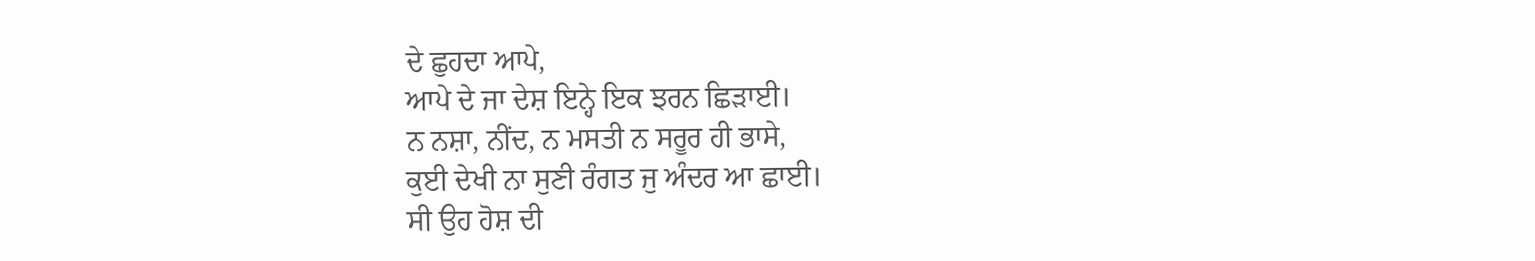ਦੇ ਛੁਹਦਾ ਆਪੇ,
ਆਪੇ ਦੇ ਜਾ ਦੇਸ਼ ਇਨ੍ਹੇ ਇਕ ਝਰਨ ਛਿੜਾਈ।
ਨ ਨਸ਼ਾ, ਨੀਂਦ, ਨ ਮਸਤੀ ਨ ਸਰੂਰ ਹੀ ਭਾਸੇ,
ਕੁਈ ਦੇਖੀ ਨਾ ਸੁਣੀ ਰੰਗਤ ਜੁ ਅੰਦਰ ਆ ਛਾਈ।
ਸੀ ਉਹ ਹੋਸ਼ ਦੀ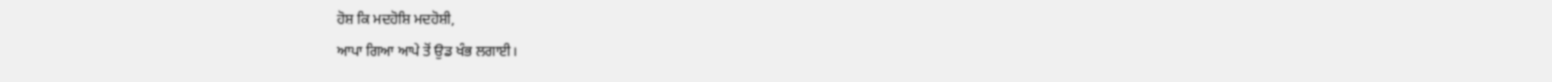ਹੋਸ਼ ਕਿ ਮਦਹੋਸ਼ਿ ਮਦਹੋਸ਼ੀ,
ਆਪਾ ਗਿਆ ਆਪੇ ਤੋਂ ਉਡ ਖੰਭ ਲਗਾਈ।